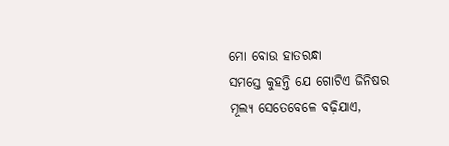ମୋ ବୋଉ ହାତରନ୍ଧା
ସମସ୍ତେ କୁହନ୍ତି ଯେ ଗୋଟିଏ ଜିନିଷର ମୂଲ୍ୟ ସେତେବେଳେ ବଢ଼ିଯାଏ,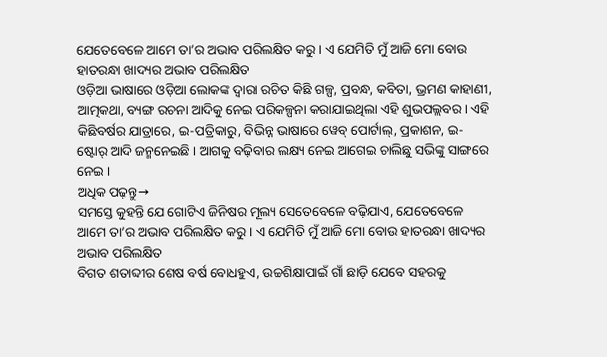ଯେତେବେଳେ ଆମେ ତା’ର ଅଭାବ ପରିଲକ୍ଷିତ କରୁ । ଏ ଯେମିତି ମୁଁ ଆଜି ମୋ ବୋଉ ହାତରନ୍ଧା ଖାଦ୍ୟର ଅଭାବ ପରିଲକ୍ଷିତ
ଓଡ଼ିଆ ଭାଷାରେ ଓଡ଼ିଆ ଲୋକଙ୍କ ଦ୍ୱାରା ରଚିତ କିଛି ଗଳ୍ପ, ପ୍ରବନ୍ଧ, କବିତା, ଭ୍ରମଣ କାହାଣୀ, ଆତ୍ମକଥା, ବ୍ୟଙ୍ଗ ରଚନା ଆଦିକୁ ନେଇ ପରିକଳ୍ପନା କରାଯାଇଥିଲା ଏହି ଶୁଭପଲ୍ଲବର । ଏହି କିଛିବର୍ଷର ଯାତ୍ରାରେ, ଇ-ପତ୍ରିକାରୁ, ବିଭିନ୍ନ ଭାଷାରେ ୱେବ୍ ପୋର୍ଟାଲ୍, ପ୍ରକାଶନ, ଇ-ଷ୍ଟୋର୍ ଆଦି ଜନ୍ମନେଇଛି । ଆଗକୁ ବଢ଼ିବାର ଲକ୍ଷ୍ୟ ନେଇ ଆଗେଇ ଚାଲିଛୁ ସଭିଙ୍କୁ ସାଙ୍ଗରେ ନେଇ ।
ଅଧିକ ପଢ଼ନ୍ତୁ→
ସମସ୍ତେ କୁହନ୍ତି ଯେ ଗୋଟିଏ ଜିନିଷର ମୂଲ୍ୟ ସେତେବେଳେ ବଢ଼ିଯାଏ, ଯେତେବେଳେ ଆମେ ତା’ର ଅଭାବ ପରିଲକ୍ଷିତ କରୁ । ଏ ଯେମିତି ମୁଁ ଆଜି ମୋ ବୋଉ ହାତରନ୍ଧା ଖାଦ୍ୟର ଅଭାବ ପରିଲକ୍ଷିତ
ବିଗତ ଶତାବ୍ଦୀର ଶେଷ ବର୍ଷ ବୋଧହୁଏ, ଉଚ୍ଚଶିକ୍ଷାପାଇଁ ଗାଁ ଛାଡ଼ି ଯେବେ ସହରକୁ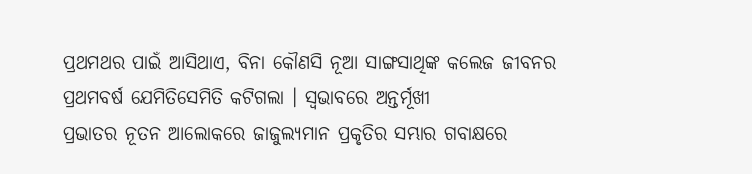ପ୍ରଥମଥର ପାଇଁ ଆସିଥାଏ, ବିନା କୌଣସି ନୂଆ ସାଙ୍ଗସାଥିଙ୍କ କଲେଜ ଜୀବନର ପ୍ରଥମବର୍ଷ ଯେମିତିସେମିତି କଟିଗଲା । ସ୍ୱଭାବରେ ଅନ୍ତର୍ମୂଖୀ
ପ୍ରଭାତର ନୂତନ ଆଲୋକରେ ଜାଜୁଲ୍ୟମାନ ପ୍ରକୃତିର ସମ୍ଭାର ଗବାକ୍ଷରେ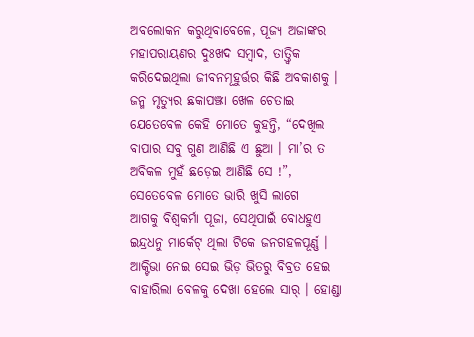ଅବଲୋକନ କରୁଥିବାବେଳେ, ପୂଜ୍ୟ ଅଜାଙ୍କର ମହାପରାୟଣର ଦୁଃଖଦ ସମ୍ବାଦ, ତାତ୍ତ୍ୱିକ କରିଦେଇଥିଲା ଜୀବନମୂହୁର୍ତ୍ତର କିଛି ଅବକାଶକୁ । ଜନ୍ମ ମୃତ୍ୟୁର ଛକାପଞ୍ଝା ଖେଳ ଚେତାଇ
ଯେତେବେଳ କେହି ମୋତେ କୁହନ୍ତି, “ଦେଖିଲ ବାପାର ସବୁ ଗୁଣ ଆଣିଛି ଏ ଛୁଆ । ମା’ର ତ ଅବିକଳ ମୁହଁ ଛଡ଼େଇ ଆଣିଛି ସେ !”, ସେତେବେଳ ମୋତେ ଭାରି ଖୁସି ଲାଗେ
ଆଗକୁ ବିଶ୍ଵକର୍ମା ପୂଜା, ସେଥିପାଇଁ ବୋଧହୁଏ ଇନ୍ଦ୍ରଧନୁ ମାର୍କେଟ୍ ଥିଲା ଟିକେ ଜନଗହଳପୂର୍ଣ୍ଣ । ଆକ୍ଟିଭା ନେଇ ସେଇ ଭିଡ଼ ଭିତରୁ ବିବ୍ରତ ହେଇ ବାହାରିଲା ବେଳକୁ ଦେଖା ହେଲେ ସାର୍ । ହୋଣ୍ଡା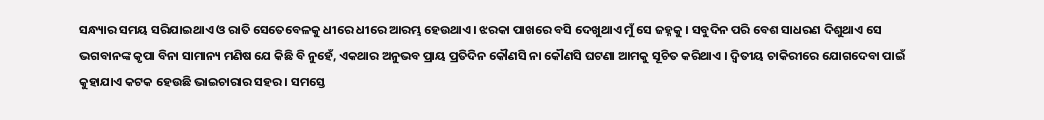ସନ୍ଧ୍ୟାର ସମୟ ସରିଯାଇଥାଏ ଓ ରାତି ସେତେବେଳକୁ ଧୀରେ ଧୀରେ ଆରମ୍ଭ ହେଉଥାଏ । ଝରକା ପାଖରେ ବସି ଦେଖୁଥାଏ ମୁଁ ସେ ଜହ୍ନକୁ । ସବୁଦିନ ପରି ବେଶ ସାଧରଣ ଦିଶୁଥାଏ ସେ
ଭଗବାନଙ୍କ କୃପା ବିନା ସାମାନ୍ୟ ମଣିଷ ଯେ କିଛି ବି ନୁହେଁ, ଏକଥାର ଅନୁଭବ ପ୍ରାୟ ପ୍ରତିଦିନ କୌଣସି ନା କୌଣସି ଘଟଣା ଆମକୁ ସୂଚିତ କରିଥାଏ । ଦ୍ୱିତୀୟ ଚାକିରୀରେ ଯୋଗଦେବା ପାଇଁ
କୁହାଯାଏ କଟକ ହେଉଛି ଭାଇଚାରାର ସହର । ସମସ୍ତେ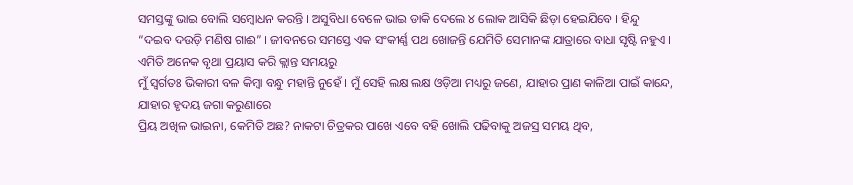ସମସ୍ତଙ୍କୁ ଭାଇ ବୋଲି ସମ୍ବୋଧନ କରନ୍ତି । ଅସୁବିଧା ବେଳେ ଭାଇ ଡାକି ଦେଲେ ୪ ଲୋକ ଆସିକି ଛିଡ଼ା ହେଇଯିବେ । ହିନ୍ଦୁ
“ଦଇବ ଦଉଡ଼ି ମଣିଷ ଗାଈ” । ଜୀବନରେ ସମସ୍ତେ ଏକ ସଂକୀର୍ଣ୍ଣ ପଥ ଖୋଜନ୍ତି ଯେମିତି ସେମାନଙ୍କ ଯାତ୍ରାରେ ବାଧା ସୃଷ୍ଟି ନହୁଏ । ଏମିତି ଅନେକ ବୃଥା ପ୍ରୟାସ କରି କ୍ଲାନ୍ତ ସମୟରୁ
ମୁଁ ସ୍ୱର୍ଗତଃ ଭିକାରୀ ବଳ କିମ୍ବା ବନ୍ଧୁ ମହାନ୍ତି ନୁହେଁ । ମୁଁ ସେହି ଲକ୍ଷ ଲକ୍ଷ ଓଡ଼ିଆ ମଧ୍ୟରୁ ଜଣେ, ଯାହାର ପ୍ରାଣ କାଳିଆ ପାଇଁ କାନ୍ଦେ, ଯାହାର ହୃଦୟ ଜଗା କରୁଣାରେ
ପ୍ରିୟ ଅଖିଳ ଭାଇନା, କେମିତି ଅଛ? ନାକଟା ଚିତ୍ରକର ପାଖେ ଏବେ ବହି ଖୋଲି ପଢିବାକୁ ଅଜସ୍ର ସମୟ ଥିବ,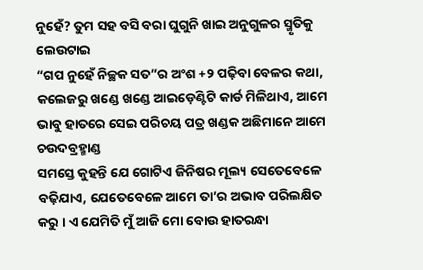ନୁହେଁ? ତୁମ ସହ ବସି ବରା ଘୁଗୁନି ଖାଇ ଅନୁଗୁଳର ସ୍ମୃତିକୁ ଲେଉଟାଇ
“ଗପ ନୁହେଁ ନିଚ୍ଛକ ସତ”ର ଅଂଶ +୨ ପଢ଼ିବା ବେଳର କଥା, କଲେଜରୁ ଖଣ୍ଡେ ଖଣ୍ଡେ ଆଇଡ଼େଣ୍ଟିଟି କାର୍ଡ ମିଳିଥାଏ, ଆମେ ଭାବୁ ହାତରେ ସେଇ ପରିଚୟ ପତ୍ର ଖଣ୍ଡକ ଅଛିମାନେ ଆମେ ଚଉଦବ୍ରହ୍ମାଣ୍ଡ
ସମସ୍ତେ କୁହନ୍ତି ଯେ ଗୋଟିଏ ଜିନିଷର ମୂଲ୍ୟ ସେତେବେଳେ ବଢ଼ିଯାଏ, ଯେତେବେଳେ ଆମେ ତା’ର ଅଭାବ ପରିଲକ୍ଷିତ କରୁ । ଏ ଯେମିତି ମୁଁ ଆଜି ମୋ ବୋଉ ହାତରନ୍ଧା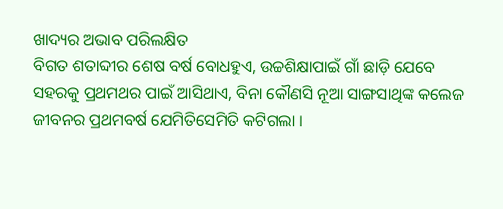ଖାଦ୍ୟର ଅଭାବ ପରିଲକ୍ଷିତ
ବିଗତ ଶତାବ୍ଦୀର ଶେଷ ବର୍ଷ ବୋଧହୁଏ, ଉଚ୍ଚଶିକ୍ଷାପାଇଁ ଗାଁ ଛାଡ଼ି ଯେବେ ସହରକୁ ପ୍ରଥମଥର ପାଇଁ ଆସିଥାଏ, ବିନା କୌଣସି ନୂଆ ସାଙ୍ଗସାଥିଙ୍କ କଲେଜ ଜୀବନର ପ୍ରଥମବର୍ଷ ଯେମିତିସେମିତି କଟିଗଲା ।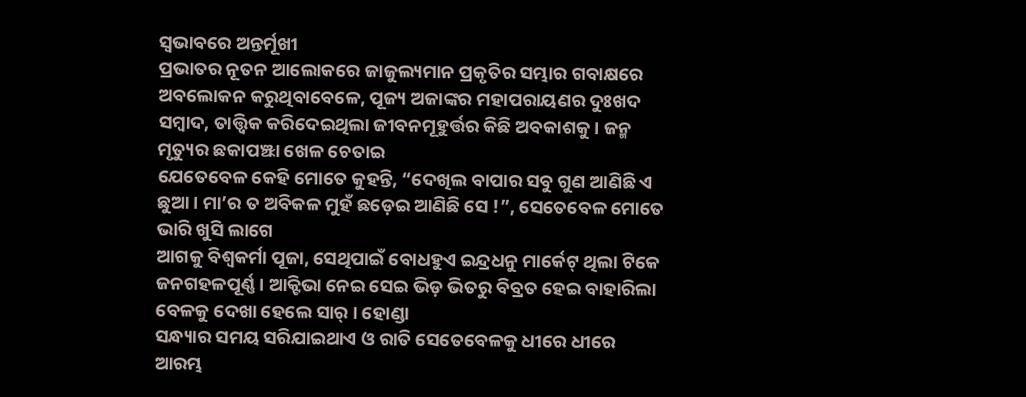ସ୍ୱଭାବରେ ଅନ୍ତର୍ମୂଖୀ
ପ୍ରଭାତର ନୂତନ ଆଲୋକରେ ଜାଜୁଲ୍ୟମାନ ପ୍ରକୃତିର ସମ୍ଭାର ଗବାକ୍ଷରେ ଅବଲୋକନ କରୁଥିବାବେଳେ, ପୂଜ୍ୟ ଅଜାଙ୍କର ମହାପରାୟଣର ଦୁଃଖଦ ସମ୍ବାଦ, ତାତ୍ତ୍ୱିକ କରିଦେଇଥିଲା ଜୀବନମୂହୁର୍ତ୍ତର କିଛି ଅବକାଶକୁ । ଜନ୍ମ ମୃତ୍ୟୁର ଛକାପଞ୍ଝା ଖେଳ ଚେତାଇ
ଯେତେବେଳ କେହି ମୋତେ କୁହନ୍ତି, “ଦେଖିଲ ବାପାର ସବୁ ଗୁଣ ଆଣିଛି ଏ ଛୁଆ । ମା’ର ତ ଅବିକଳ ମୁହଁ ଛଡ଼େଇ ଆଣିଛି ସେ !”, ସେତେବେଳ ମୋତେ ଭାରି ଖୁସି ଲାଗେ
ଆଗକୁ ବିଶ୍ଵକର୍ମା ପୂଜା, ସେଥିପାଇଁ ବୋଧହୁଏ ଇନ୍ଦ୍ରଧନୁ ମାର୍କେଟ୍ ଥିଲା ଟିକେ ଜନଗହଳପୂର୍ଣ୍ଣ । ଆକ୍ଟିଭା ନେଇ ସେଇ ଭିଡ଼ ଭିତରୁ ବିବ୍ରତ ହେଇ ବାହାରିଲା ବେଳକୁ ଦେଖା ହେଲେ ସାର୍ । ହୋଣ୍ଡା
ସନ୍ଧ୍ୟାର ସମୟ ସରିଯାଇଥାଏ ଓ ରାତି ସେତେବେଳକୁ ଧୀରେ ଧୀରେ ଆରମ୍ଭ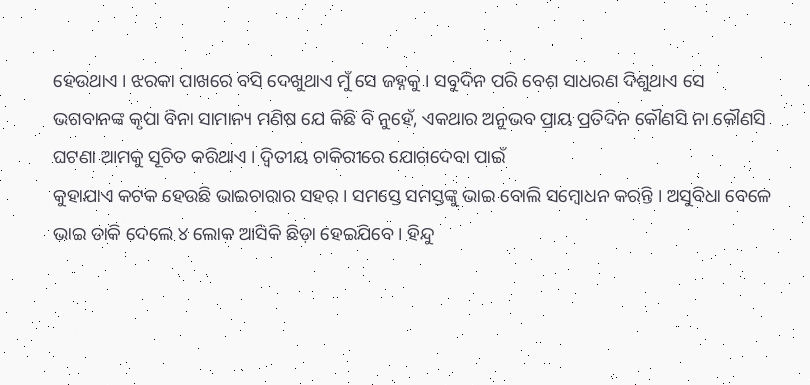ହେଉଥାଏ । ଝରକା ପାଖରେ ବସି ଦେଖୁଥାଏ ମୁଁ ସେ ଜହ୍ନକୁ । ସବୁଦିନ ପରି ବେଶ ସାଧରଣ ଦିଶୁଥାଏ ସେ
ଭଗବାନଙ୍କ କୃପା ବିନା ସାମାନ୍ୟ ମଣିଷ ଯେ କିଛି ବି ନୁହେଁ, ଏକଥାର ଅନୁଭବ ପ୍ରାୟ ପ୍ରତିଦିନ କୌଣସି ନା କୌଣସି ଘଟଣା ଆମକୁ ସୂଚିତ କରିଥାଏ । ଦ୍ୱିତୀୟ ଚାକିରୀରେ ଯୋଗଦେବା ପାଇଁ
କୁହାଯାଏ କଟକ ହେଉଛି ଭାଇଚାରାର ସହର । ସମସ୍ତେ ସମସ୍ତଙ୍କୁ ଭାଇ ବୋଲି ସମ୍ବୋଧନ କରନ୍ତି । ଅସୁବିଧା ବେଳେ ଭାଇ ଡାକି ଦେଲେ ୪ ଲୋକ ଆସିକି ଛିଡ଼ା ହେଇଯିବେ । ହିନ୍ଦୁ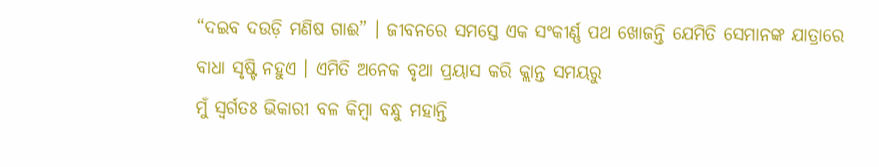“ଦଇବ ଦଉଡ଼ି ମଣିଷ ଗାଈ” । ଜୀବନରେ ସମସ୍ତେ ଏକ ସଂକୀର୍ଣ୍ଣ ପଥ ଖୋଜନ୍ତି ଯେମିତି ସେମାନଙ୍କ ଯାତ୍ରାରେ ବାଧା ସୃଷ୍ଟି ନହୁଏ । ଏମିତି ଅନେକ ବୃଥା ପ୍ରୟାସ କରି କ୍ଲାନ୍ତ ସମୟରୁ
ମୁଁ ସ୍ୱର୍ଗତଃ ଭିକାରୀ ବଳ କିମ୍ବା ବନ୍ଧୁ ମହାନ୍ତି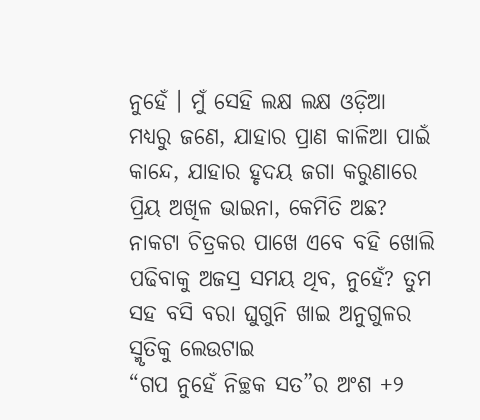ନୁହେଁ । ମୁଁ ସେହି ଲକ୍ଷ ଲକ୍ଷ ଓଡ଼ିଆ ମଧ୍ୟରୁ ଜଣେ, ଯାହାର ପ୍ରାଣ କାଳିଆ ପାଇଁ କାନ୍ଦେ, ଯାହାର ହୃଦୟ ଜଗା କରୁଣାରେ
ପ୍ରିୟ ଅଖିଳ ଭାଇନା, କେମିତି ଅଛ? ନାକଟା ଚିତ୍ରକର ପାଖେ ଏବେ ବହି ଖୋଲି ପଢିବାକୁ ଅଜସ୍ର ସମୟ ଥିବ, ନୁହେଁ? ତୁମ ସହ ବସି ବରା ଘୁଗୁନି ଖାଇ ଅନୁଗୁଳର ସ୍ମୃତିକୁ ଲେଉଟାଇ
“ଗପ ନୁହେଁ ନିଚ୍ଛକ ସତ”ର ଅଂଶ +୨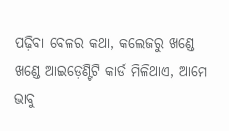ପଢ଼ିବା ବେଳର କଥା, କଲେଜରୁ ଖଣ୍ଡେ ଖଣ୍ଡେ ଆଇଡ଼େଣ୍ଟିଟି କାର୍ଡ ମିଳିଥାଏ, ଆମେ ଭାବୁ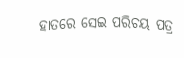ହାତରେ ସେଇ ପରିଚୟ ପତ୍ର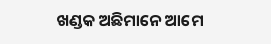ଖଣ୍ଡକ ଅଛିମାନେ ଆମେ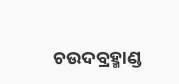ଚଉଦବ୍ରହ୍ମାଣ୍ଡ